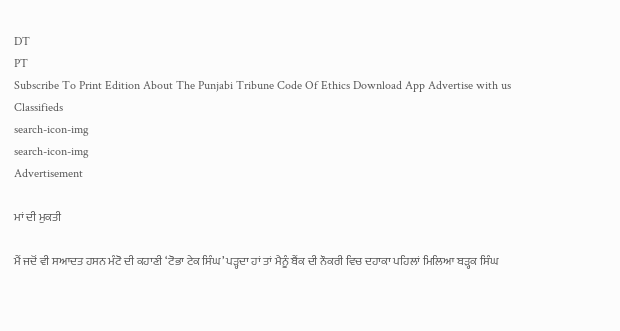DT
PT
Subscribe To Print Edition About The Punjabi Tribune Code Of Ethics Download App Advertise with us Classifieds
search-icon-img
search-icon-img
Advertisement

ਮਾਂ ਦੀ ਮੁਕਤੀ

ਮੈਂ ਜਦੋਂ ਵੀ ਸਆਦਤ ਹਸਨ ਮੰਟੋ ਦੀ ਕਹਾਣੀ ‘ਟੋਭਾ ਟੇਕ ਸਿੰਘ’ ਪੜ੍ਹਦਾ ਹਾਂ ਤਾਂ ਮੈਨੂੰ ਬੈਂਕ ਦੀ ਨੌਕਰੀ ਵਿਚ ਦਹਾਕਾ ਪਹਿਲਾਂ ਮਿਲਿਆ ਬੜ੍ਹਕ ਸਿੰਘ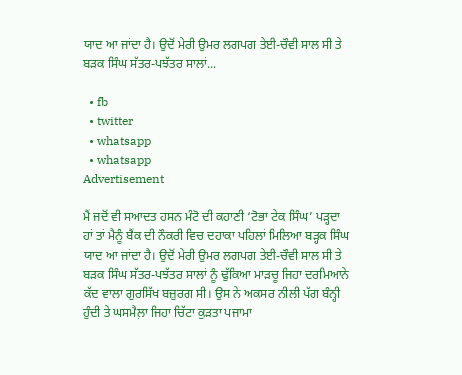ਯਾਦ ਆ ਜਾਂਦਾ ਹੈ। ਉਦੋਂ ਮੇਰੀ ਉਮਰ ਲਗਪਗ ਤੇਈ-ਚੌਵੀ ਸਾਲ ਸੀ ਤੇ ਬੜਕ ਸਿੰਘ ਸੱਤਰ-ਪਝੱਤਰ ਸਾਲਾਂ...

  • fb
  • twitter
  • whatsapp
  • whatsapp
Advertisement

ਮੈਂ ਜਦੋਂ ਵੀ ਸਆਦਤ ਹਸਨ ਮੰਟੋ ਦੀ ਕਹਾਣੀ ‘ਟੋਭਾ ਟੇਕ ਸਿੰਘ’ ਪੜ੍ਹਦਾ ਹਾਂ ਤਾਂ ਮੈਨੂੰ ਬੈਂਕ ਦੀ ਨੌਕਰੀ ਵਿਚ ਦਹਾਕਾ ਪਹਿਲਾਂ ਮਿਲਿਆ ਬੜ੍ਹਕ ਸਿੰਘ ਯਾਦ ਆ ਜਾਂਦਾ ਹੈ। ਉਦੋਂ ਮੇਰੀ ਉਮਰ ਲਗਪਗ ਤੇਈ-ਚੌਵੀ ਸਾਲ ਸੀ ਤੇ ਬੜਕ ਸਿੰਘ ਸੱਤਰ-ਪਝੱਤਰ ਸਾਲਾਂ ਨੂੰ ਢੁੱਕਿਆ ਮਾੜਚੂ ਜਿਹਾ ਦਰਮਿਆਨੇ ਕੱਦ ਵਾਲਾ ਗੁਰਸਿੱਖ ਬਜ਼ੁਰਗ ਸੀ। ਉਸ ਨੇ ਅਕਸਰ ਨੀਲੀ ਪੱਗ ਬੰਨ੍ਹੀ ਹੁੰਦੀ ਤੇ ਘਸਮੈਲ਼ਾ ਜਿਹਾ ਚਿੱਟਾ ਕੁੜਤਾ ਪਜਾਮਾ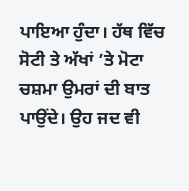ਪਾਇਆ ਹੁੰਦਾ। ਹੱਥ ਵਿੱਚ ਸੋਟੀ ਤੇ ਅੱਖਾਂ ’ਤੇ ਮੋਟਾ ਚਸ਼ਮਾ ਉਮਰਾਂ ਦੀ ਬਾਤ ਪਾਉਂਦੇ। ਉਹ ਜਦ ਵੀ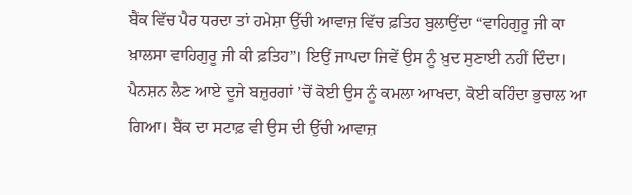ਬੈਂਕ ਵਿੱਚ ਪੈਰ ਧਰਦਾ ਤਾਂ ਹਮੇਸ਼ਾ ਉੱਚੀ ਆਵਾਜ਼ ਵਿੱਚ ਫ਼ਤਿਹ ਬੁਲਾਉਂਦਾ “ਵਾਹਿਗੁਰੂ ਜੀ ਕਾ ਖ਼ਾਲਸਾ ਵਾਹਿਗੁਰੂ ਜੀ ਕੀ ਫ਼ਤਿਹ”। ਇਉਂ ਜਾਪਦਾ ਜਿਵੇਂ ਉਸ ਨੂੰ ਖ਼ੁਦ ਸੁਣਾਈ ਨਹੀਂ ਦਿੰਦਾ। ਪੈਨਸ਼ਨ ਲੈਣ ਆਏ ਦੂਜੇ ਬਜ਼ੁਰਗਾਂ ’ਚੋਂ ਕੋਈ ਉਸ ਨੂੰ ਕਮਲਾ ਆਖਦਾ, ਕੋਈ ਕਹਿੰਦਾ ਭੁਚਾਲ ਆ ਗਿਆ। ਬੈਂਕ ਦਾ ਸਟਾਫ਼ ਵੀ ਉਸ ਦੀ ਉੱਚੀ ਆਵਾਜ਼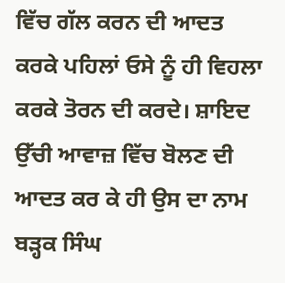ਵਿੱਚ ਗੱਲ ਕਰਨ ਦੀ ਆਦਤ ਕਰਕੇ ਪਹਿਲਾਂ ਓਸੇ ਨੂੰ ਹੀ ਵਿਹਲਾ ਕਰਕੇ ਤੋਰਨ ਦੀ ਕਰਦੇ। ਸ਼ਾਇਦ ਉੱਚੀ ਆਵਾਜ਼ ਵਿੱਚ ਬੋਲਣ ਦੀ ਆਦਤ ਕਰ ਕੇ ਹੀ ਉਸ ਦਾ ਨਾਮ ਬੜ੍ਹਕ ਸਿੰਘ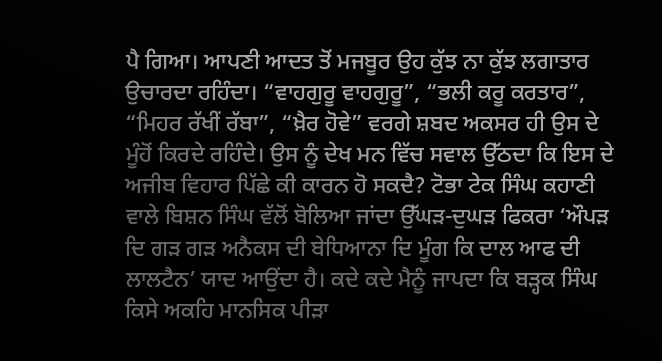ਪੈ ਗਿਆ। ਆਪਣੀ ਆਦਤ ਤੋਂ ਮਜਬੂਰ ਉਹ ਕੁੱਝ ਨਾ ਕੁੱਝ ਲਗਾਤਾਰ ਉਚਾਰਦਾ ਰਹਿੰਦਾ। “ਵਾਹਗੁਰੂ ਵਾਹਗੁਰੂ”, “ਭਲੀ ਕਰੂ ਕਰਤਾਰ”, “ਮਿਹਰ ਰੱਖੀਂ ਰੱਬਾ”, “ਖ਼ੈਰ ਹੋਵੇ” ਵਰਗੇ ਸ਼ਬਦ ਅਕਸਰ ਹੀ ਉਸ ਦੇ ਮੂੰਹੋਂ ਕਿਰਦੇ ਰਹਿੰਦੇ। ਉਸ ਨੂੰ ਦੇਖ ਮਨ ਵਿੱਚ ਸਵਾਲ ਉੱਠਦਾ ਕਿ ਇਸ ਦੇ ਅਜੀਬ ਵਿਹਾਰ ਪਿੱਛੇ ਕੀ ਕਾਰਨ ਹੋ ਸਕਦੈ? ਟੋਭਾ ਟੇਕ ਸਿੰਘ ਕਹਾਣੀ ਵਾਲੇ ਬਿਸ਼ਨ ਸਿੰਘ ਵੱਲੋਂ ਬੋਲਿਆ ਜਾਂਦਾ ਉੱਘੜ-ਦੁਘੜ ਫਿਕਰਾ ‘ਔਪੜ ਦਿ ਗੜ ਗੜ ਅਨੈਕਸ ਦੀ ਬੇਧਿਆਨਾ ਦਿ ਮੂੰਗ ਕਿ ਦਾਲ ਆਫ ਦੀ ਲਾਲਟੈਨ’ ਯਾਦ ਆਉਂਦਾ ਹੈ। ਕਦੇ ਕਦੇ ਮੈਨੂੰ ਜਾਪਦਾ ਕਿ ਬੜ੍ਹਕ ਸਿੰਘ ਕਿਸੇ ਅਕਹਿ ਮਾਨਸਿਕ ਪੀੜਾ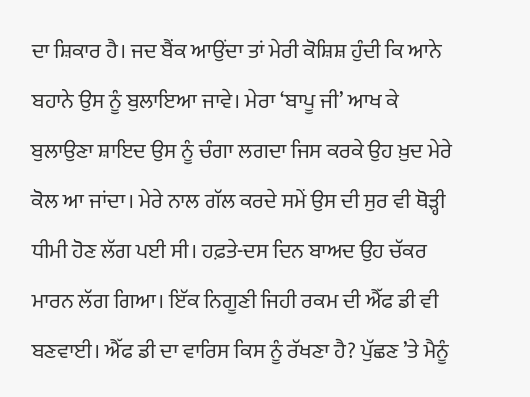ਦਾ ਸ਼ਿਕਾਰ ਹੈ। ਜਦ ਬੈਂਕ ਆਉਂਦਾ ਤਾਂ ਮੇਰੀ ਕੋਸ਼ਿਸ਼ ਹੁੰਦੀ ਕਿ ਆਨੇ ਬਹਾਨੇ ਉਸ ਨੂੰ ਬੁਲਾਇਆ ਜਾਵੇ। ਮੇਰਾ ‘ਬਾਪੂ ਜੀ’ ਆਖ ਕੇ ਬੁਲਾਉਣਾ ਸ਼ਾਇਦ ਉਸ ਨੂੰ ਚੰਗਾ ਲਗਦਾ ਜਿਸ ਕਰਕੇ ਉਹ ਖ਼ੁਦ ਮੇਰੇ ਕੋਲ ਆ ਜਾਂਦਾ। ਮੇਰੇ ਨਾਲ ਗੱਲ ਕਰਦੇ ਸਮੇਂ ਉਸ ਦੀ ਸੁਰ ਵੀ ਥੋੜ੍ਹੀ ਧੀਮੀ ਹੋਣ ਲੱਗ ਪਈ ਸੀ। ਹਫ਼ਤੇ-ਦਸ ਦਿਨ ਬਾਅਦ ਉਹ ਚੱਕਰ ਮਾਰਨ ਲੱਗ ਗਿਆ। ਇੱਕ ਨਿਗੂਣੀ ਜਿਹੀ ਰਕਮ ਦੀ ਐੱਫ ਡੀ ਵੀ ਬਣਵਾਈ। ਐੱਫ ਡੀ ਦਾ ਵਾਰਿਸ ਕਿਸ ਨੂੰ ਰੱਖਣਾ ਹੈ? ਪੁੱਛਣ ’ਤੇ ਮੈਨੂੰ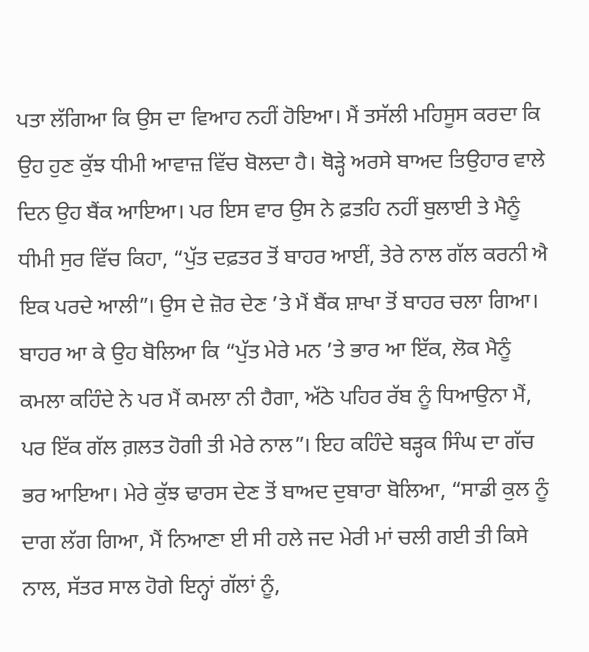ਪਤਾ ਲੱਗਿਆ ਕਿ ਉਸ ਦਾ ਵਿਆਹ ਨਹੀਂ ਹੋਇਆ। ਮੈਂ ਤਸੱਲੀ ਮਹਿਸੂਸ ਕਰਦਾ ਕਿ ਉਹ ਹੁਣ ਕੁੱਝ ਧੀਮੀ ਆਵਾਜ਼ ਵਿੱਚ ਬੋਲਦਾ ਹੈ। ਥੋੜ੍ਹੇ ਅਰਸੇ ਬਾਅਦ ਤਿਉਹਾਰ ਵਾਲੇ ਦਿਨ ਉਹ ਬੈਂਕ ਆਇਆ। ਪਰ ਇਸ ਵਾਰ ਉਸ ਨੇ ਫ਼ਤਹਿ ਨਹੀਂ ਬੁਲਾਈ ਤੇ ਮੈਨੂੰ ਧੀਮੀ ਸੁਰ ਵਿੱਚ ਕਿਹਾ, “ਪੁੱਤ ਦਫ਼ਤਰ ਤੋਂ ਬਾਹਰ ਆਈਂ, ਤੇਰੇ ਨਾਲ ਗੱਲ ਕਰਨੀ ਐ ਇਕ ਪਰਦੇ ਆਲੀ”। ਉਸ ਦੇ ਜ਼ੋਰ ਦੇਣ ’ਤੇ ਮੈਂ ਬੈਂਕ ਸ਼ਾਖਾ ਤੋਂ ਬਾਹਰ ਚਲਾ ਗਿਆ। ਬਾਹਰ ਆ ਕੇ ਉਹ ਬੋਲਿਆ ਕਿ “ਪੁੱਤ ਮੇਰੇ ਮਨ ’ਤੇ ਭਾਰ ਆ ਇੱਕ, ਲੋਕ ਮੈਨੂੰ ਕਮਲਾ ਕਹਿੰਦੇ ਨੇ ਪਰ ਮੈਂ ਕਮਲਾ ਨੀ ਹੈਗਾ, ਅੱਠੇ ਪਹਿਰ ਰੱਬ ਨੂੰ ਧਿਆਉਨਾ ਮੈਂ, ਪਰ ਇੱਕ ਗੱਲ ਗ਼ਲਤ ਹੋਗੀ ਤੀ ਮੇਰੇ ਨਾਲ”। ਇਹ ਕਹਿੰਦੇ ਬੜ੍ਹਕ ਸਿੰਘ ਦਾ ਗੱਚ ਭਰ ਆਇਆ। ਮੇਰੇ ਕੁੱਝ ਢਾਰਸ ਦੇਣ ਤੋਂ ਬਾਅਦ ਦੁਬਾਰਾ ਬੋਲਿਆ, “ਸਾਡੀ ਕੁਲ ਨੂੰ ਦਾਗ ਲੱਗ ਗਿਆ, ਮੈਂ ਨਿਆਣਾ ਈ ਸੀ ਹਲੇ ਜਦ ਮੇਰੀ ਮਾਂ ਚਲੀ ਗਈ ਤੀ ਕਿਸੇ ਨਾਲ, ਸੱਤਰ ਸਾਲ ਹੋਗੇ ਇਨ੍ਹਾਂ ਗੱਲਾਂ ਨੂੰ,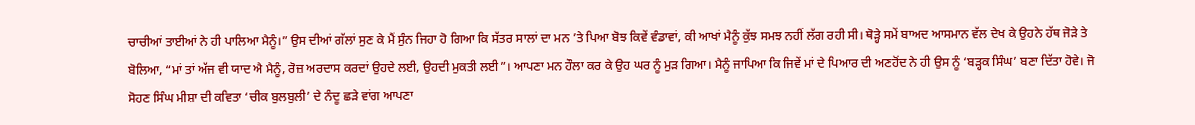ਚਾਚੀਆਂ ਤਾਈਆਂ ਨੇ ਹੀ ਪਾਲਿਆ ਮੈਨੂੰ।” ਉਸ ਦੀਆਂ ਗੱਲਾਂ ਸੁਣ ਕੇ ਮੈਂ ਸੁੰਨ ਜਿਹਾ ਹੋ ਗਿਆ ਕਿ ਸੱਤਰ ਸਾਲਾਂ ਦਾ ਮਨ ’ਤੇ ਪਿਆ ਬੋਝ ਕਿਵੇਂ ਵੰਡਾਵਾਂ, ਕੀ ਆਖਾਂ ਮੈਨੂੰ ਕੁੱਝ ਸਮਝ ਨਹੀਂ ਲੱਗ ਰਹੀ ਸੀ। ਥੋੜ੍ਹੇ ਸਮੇਂ ਬਾਅਦ ਆਸਮਾਨ ਵੱਲ ਦੇਖ ਕੇ ਉਹਨੇ ਹੱਥ ਜੋੜੇ ਤੇ ਬੋਲਿਆ, “ਮਾਂ ਤਾਂ ਅੱਜ ਵੀ ਯਾਦ ਐ ਮੈਨੂੰ, ਰੋਜ਼ ਅਰਦਾਸ ਕਰਦਾਂ ਉਹਦੇ ਲਈ, ਉਹਦੀ ਮੁਕਤੀ ਲਈ”। ਆਪਣਾ ਮਨ ਹੌਲਾ ਕਰ ਕੇ ਉਹ ਘਰ ਨੂੰ ਮੁੜ ਗਿਆ। ਮੈਨੂੰ ਜਾਪਿਆ ਕਿ ਜਿਵੇਂ ਮਾਂ ਦੇ ਪਿਆਰ ਦੀ ਅਣਹੋਂਦ ਨੇ ਹੀ ਉਸ ਨੂੰ ‘ਬੜ੍ਹਕ ਸਿੰਘ’ ਬਣਾ ਦਿੱਤਾ ਹੋਵੇ। ਜੋ ਸੋਹਣ ਸਿੰਘ ਮੀਸ਼ਾ ਦੀ ਕਵਿਤਾ ‘ਚੀਕ ਬੁਲਬੁਲੀ’ ਦੇ ਨੰਦੂ ਛੜੇ ਵਾਂਗ ਆਪਣਾ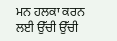ਮਨ ਹਲਕਾ ਕਰਨ ਲਈ ਉੱਚੀ ਉੱਚੀ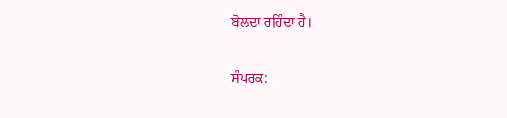ਬੋਲਦਾ ਰਹਿੰਦਾ ਹੈ।

ਸੰਪਰਕ: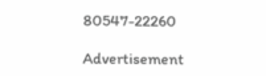80547-22260

Advertisement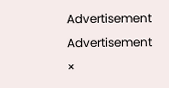Advertisement
Advertisement
×